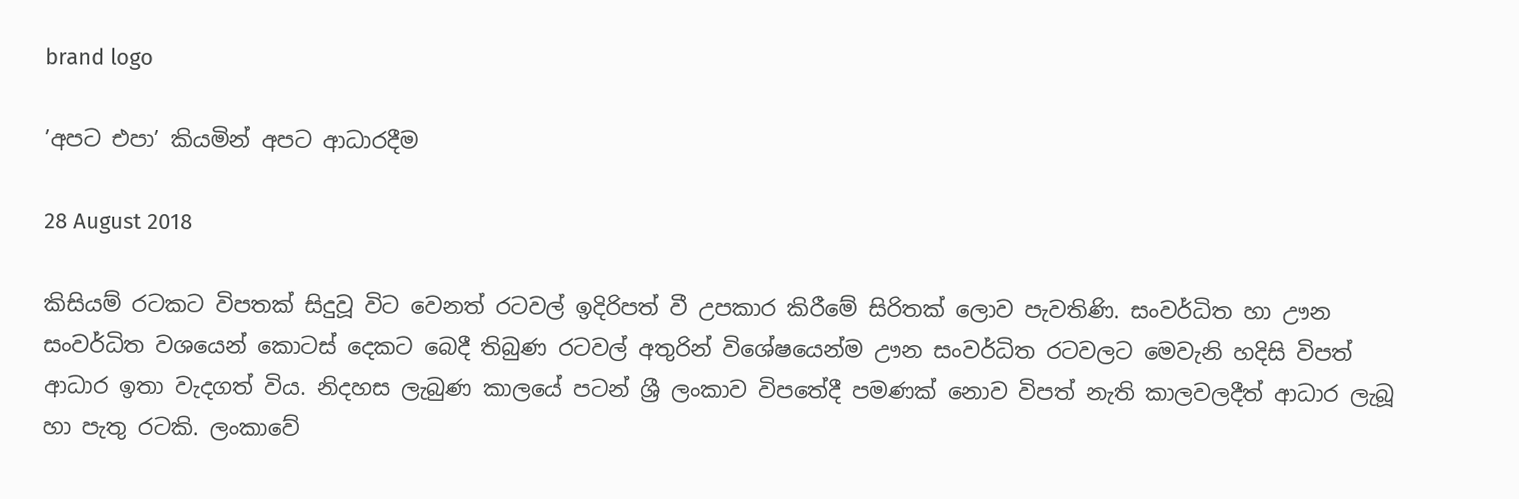brand logo

’අපට එපා’ කියමින් අපට ආධාරදීම

28 August 2018

කිසියම් රටකට විපතක් සිදුවූ විට වෙනත් රටවල් ඉදිරිපත් වී උපකාර කිරීමේ සිරිතක් ලොව පැවතිණි. සංවර්ධිත හා ඌන සංවර්ධිත වශයෙන් කොටස් දෙකට බෙදී තිබුණ රටවල් අතුරින් විශේෂයෙන්ම ඌන සංවර්ධිත රටවලට මෙවැනි හදිසි විපත් ආධාර ඉතා වැදගත් විය. නිදහස ලැබුණ කාලයේ පටන් ශ්‍රී ලංකාව විපතේදී පමණක් නොව විපත් නැති කාලවලදීත් ආධාර ලැබූ හා පැතු රටකි. ලංකාවේ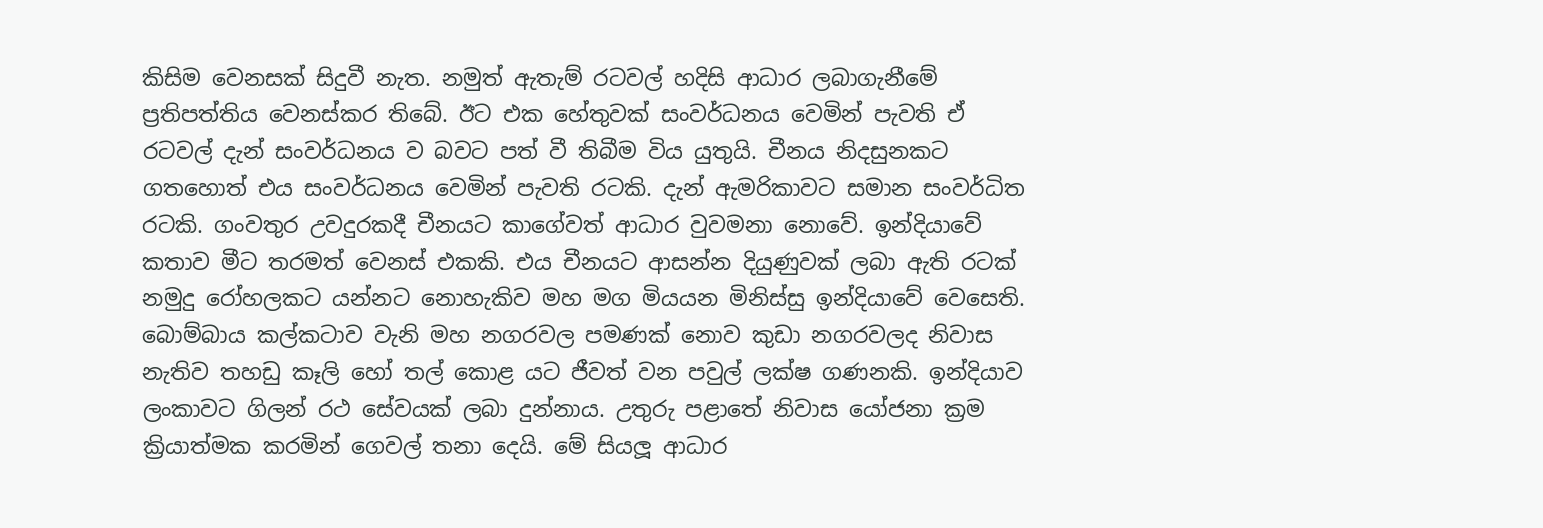කිසිම වෙනසක් සිදුවී නැත. නමුත් ඇතැම් රටවල් හදිසි ආධාර ලබාගැනීමේ ප්‍රතිපත්තිය වෙනස්කර තිබේ. ඊට එක හේතුවක් සංවර්ධනය වෙමින් පැවති ඒ රටවල් දැන් සංවර්ධනය ව බවට පත් වී තිබීම විය යුතුයි. චීනය නිදසුනකට ගතහොත් එය සංවර්ධනය වෙමින් පැවති රටකි. දැන් ඇමරිකාවට සමාන සංවර්ධිත රටකි. ගංවතුර උවදුරකදී චීනයට කාගේවත් ආධාර වුවමනා නොවේ. ඉන්දියාවේ කතාව මීට තරමත් වෙනස් එකකි. එය චීනයට ආසන්න දියුණුවක් ලබා ඇති රටක් නමුදු රෝහලකට යන්නට නොහැකිව මහ මග මියයන මිනිස්සු ඉන්දියාවේ වෙසෙති. බොම්බාය කල්කටාව වැනි මහ නගරවල පමණක් නොව කුඩා නගරවලද නිවාස නැතිව තහඩු කෑලි හෝ තල් කොළ යට ජීවත් වන පවුල් ලක්ෂ ගණනකි. ඉන්දියාව ලංකාවට ගිලන් රථ සේවයක් ලබා දුන්නාය. උතුරු පළාතේ නිවාස යෝජනා ක්‍රම ක්‍රියාත්මක කරමින් ගෙවල් තනා දෙයි. මේ සියලූ ආධාර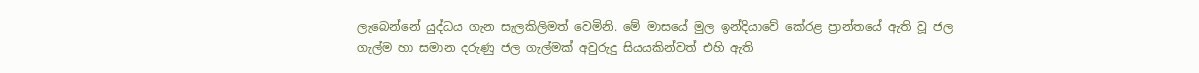ලැබෙන්නේ යුද්ධය ගැන සැලකිලිමත් වෙමිනි. මේ මාසයේ මුල ඉන්දියාවේ කේරළ ප්‍රාන්තයේ ඇති වූ ජල ගැල්ම හා සමාන දරුණු ජල ගැල්මක් අවුරුදු සියයකින්වත් එහි ඇති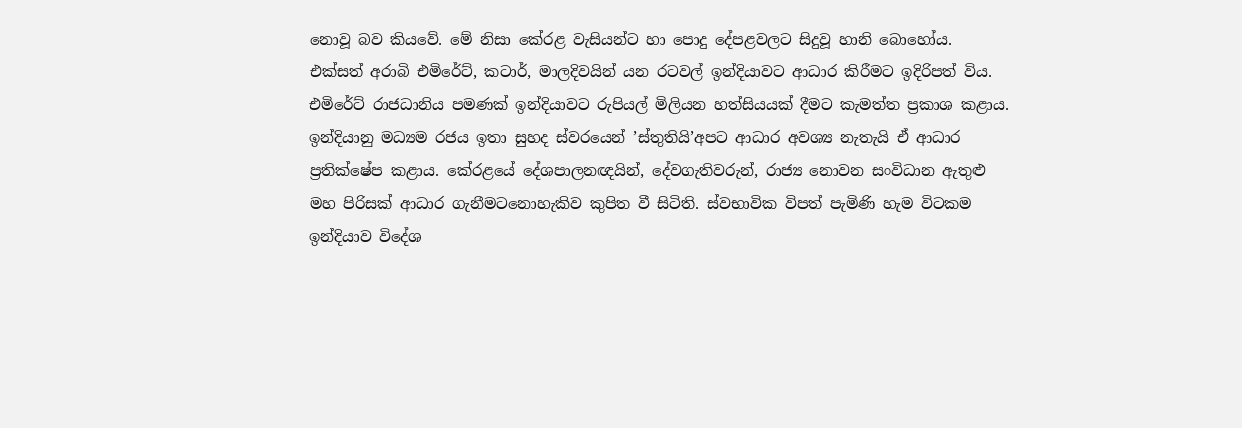නොවූ බව කියවේ. මේ නිසා කේරළ වැසියන්ට හා පොදු දේපළවලට සිදුවූ හානි බොහෝය. එක්සත් අරාබි එමිරේට්, කටාර්, මාලදිවයින් යන රටවල් ඉන්දියාවට ආධාර කිරීමට ඉදිරිපත් විය. එමිරේට් රාජධානිය පමණක් ඉන්දියාවට රුපියල් මිලියන හත්සියයක් දීමට කැමත්ත ප්‍රකාශ කළාය. ඉන්දියානු මධ්‍යම රජය ඉතා සුහද ස්වරයෙන් ’ස්තුතියි’අපට ආධාර අවශ්‍ය නැතැයි ඒ ආධාර ප්‍රතික්ෂේප කළාය. කේරළයේ දේශපාලනඥයින්, දේවගැතිවරුන්, රාජ්‍ය නොවන සංවිධාන ඇතුළු මහ පිරිසක් ආධාර ගැනීමටනොහැකිව කුපිත වී සිටිති. ස්වභාවික විපත් පැමිණි හැම විටකම ඉන්දියාව විදේශ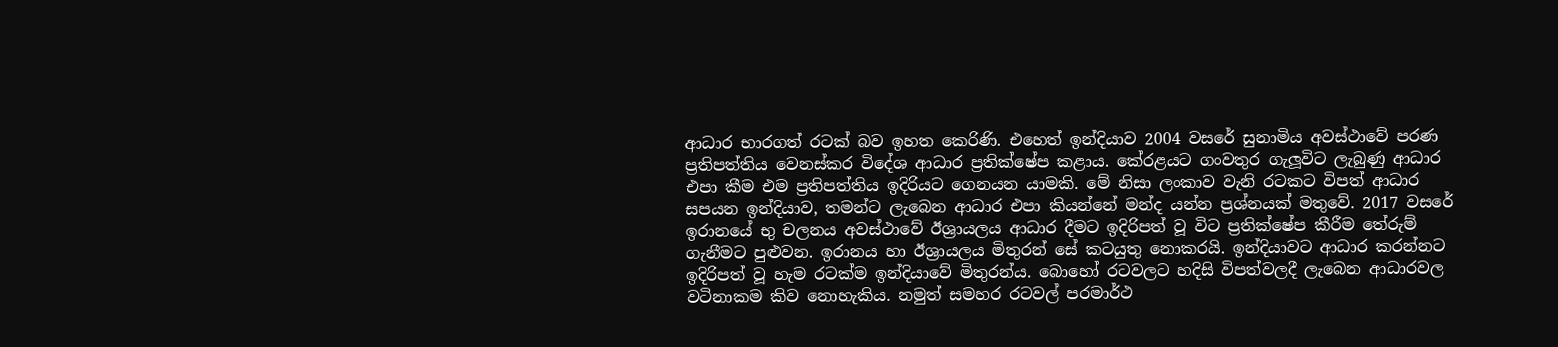ආධාර භාරගත් රටක් බව ඉහත කෙරිණි. එහෙත් ඉන්දියාව 2004 වසරේ සුනාමිය අවස්ථාවේ පරණ ප්‍රතිපත්තිය වෙනස්කර විදේශ ආධාර ප්‍රතික්ෂේප කළාය. කේරළයට ගංවතුර ගැලූවිට ලැබුණු ආධාර එපා කීම එම ප්‍රතිපත්තිය ඉදිරියට ගෙනයන යාමකි. මේ නිසා ලංකාව වැනි රටකට විපත් ආධාර සපයන ඉන්දියාව, තමන්ට ලැබෙන ආධාර එපා කියන්නේ මන්ද යන්න ප්‍රශ්නයක් මතුවේ. 2017 වසරේ ඉරානයේ භු චලනය අවස්ථාවේ ඊශ්‍රායලය ආධාර දීමට ඉදිරිපත් වූ විට ප්‍රතික්ෂේප කීරීම තේරුම් ගැනීමට පුළුවන. ඉරානය හා ඊශ්‍රායලය මිතුරන් සේ කටයුතු නොකරයි. ඉන්දියාවට ආධාර කරන්නට ඉදිරිපත් වූ හැම රටක්ම ඉන්දියාවේ මිතුරන්ය. බොහෝ රටවලට හදිසි විපත්වලදී ලැබෙන ආධාරවල වටිනාකම කිව නොහැකිය. නමුත් සමහර රටවල් පරමාර්ථ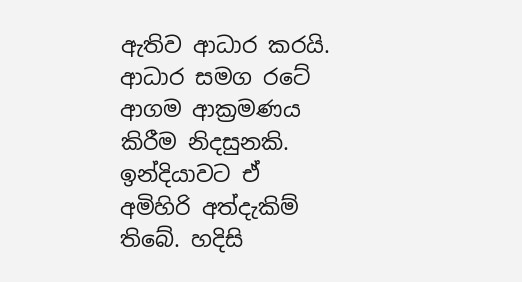ඇතිව ආධාර කරයි. ආධාර සමග රටේ ආගම ආක්‍රමණය කිරීම නිදසුනකි. ඉන්දියාවට ඒ අමිහිරි අත්දැකිම් තිබේ. හදිසි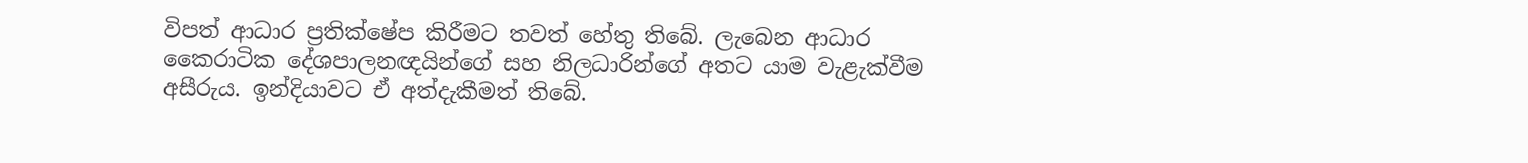විපත් ආධාර ප්‍රතික්ෂේප කිරීමට තවත් හේතු තිබේ. ලැබෙන ආධාර කෛරාටික දේශපාලනඥයින්ගේ සහ නිලධාරින්ගේ අතට යාම වැළැක්වීම අසීරුය. ඉන්දියාවට ඒ අත්දැකීමත් තිබේ.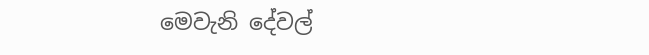මෙවැනි දේවල්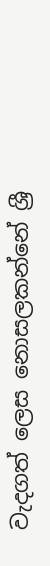වැදගත් ලෙස නොසලකන්නේ ශ්‍රී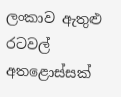ලංකාව ඇතුළු රටවල් අතළොස්සක්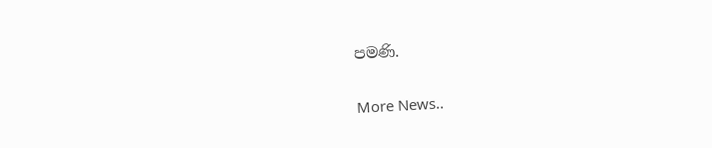පමණි.


More News..